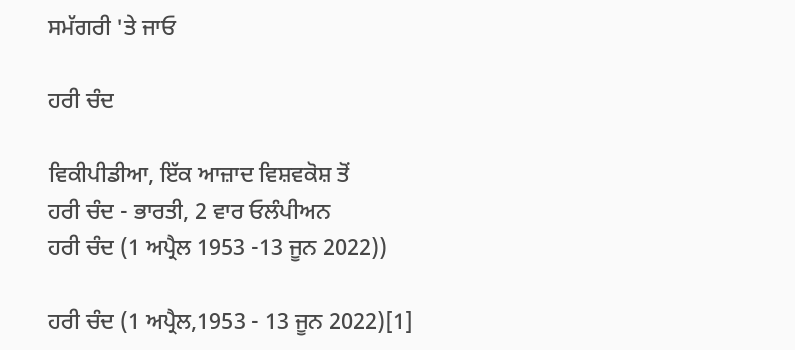ਸਮੱਗਰੀ 'ਤੇ ਜਾਓ

ਹਰੀ ਚੰਦ

ਵਿਕੀਪੀਡੀਆ, ਇੱਕ ਆਜ਼ਾਦ ਵਿਸ਼ਵਕੋਸ਼ ਤੋਂ
ਹਰੀ ਚੰਦ - ਭਾਰਤੀ, 2 ਵਾਰ ਓਲੰਪੀਅਨ
ਹਰੀ ਚੰਦ (1 ਅਪ੍ਰੈਲ 1953 -13 ਜੂਨ 2022))

ਹਰੀ ਚੰਦ (1 ਅਪ੍ਰੈਲ,1953 - 13 ਜੂਨ 2022)[1]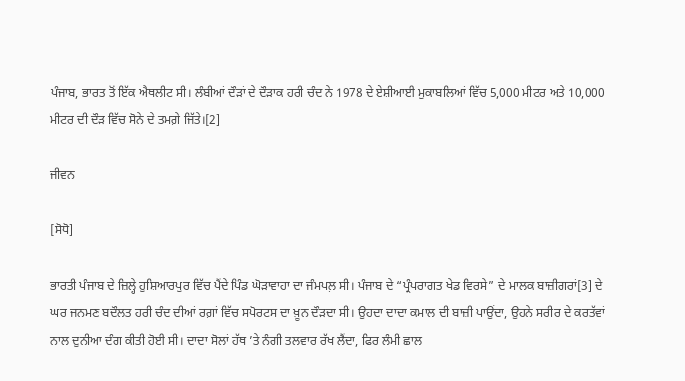ਪੰਜਾਬ, ਭਾਰਤ ਤੋਂ ਇੱਕ ਐਥਲੀਟ ਸੀ। ਲੰਬੀਆਂ ਦੌੜਾਂ ਦੇ ਦੌੜਾਕ ਹਰੀ ਚੰਦ ਨੇ 1978 ਦੇ ਏਸ਼ੀਆਈ ਮੁਕਾਬਲਿਆਂ ਵਿੱਚ 5,000 ਮੀਟਰ ਅਤੇ 10,000 ਮੀਟਰ ਦੀ ਦੌੜ ਵਿੱਚ ਸੋਨੇ ਦੇ ਤਮਗ਼ੇ ਜਿੱਤੇ।[2]

ਜੀਵਨ

[ਸੋਧੋ]

ਭਾਰਤੀ ਪੰਜਾਬ ਦੇ ਜ਼ਿਲ੍ਹੇ ਹੁਸ਼ਿਆਰਪੁਰ ਵਿੱਚ ਪੈਂਦੇ ਪਿੰਡ ਘੋੜਾਵਾਹਾ ਦਾ ਜੰਮਪਲ਼ ਸੀ। ਪੰਜਾਬ ਦੇ “ਪ੍ਰੰਪਰਾਗਤ ਖੇਡ ਵਿਰਸੇ” ਦੇ ਮਾਲਕ ਬਾਜ਼ੀਗਰਾਂ[3] ਦੇ ਘਰ ਜਨਮਣ ਬਦੌਲਤ ਹਰੀ ਚੰਦ ਦੀਆਂ ਰਗ਼ਾਂ ਵਿੱਚ ਸਪੋਰਟਸ ਦਾ ਖ਼ੂਨ ਦੌੜਦਾ ਸੀ। ਉਹਦਾ ਦਾਦਾ ਕਮਾਲ ਦੀ ਬਾਜ਼ੀ ਪਾਉਂਦਾ, ਉਹਨੇ ਸਰੀਰ ਦੇ ਕਰਤੱਵਾਂ ਨਾਲ ਦੁਨੀਆ ਦੰਗ ਕੀਤੀ ਹੋਈ ਸੀ। ਦਾਦਾ ਸੋਲਾਂ ਹੱਥ ’ਤੇ ਨੰਗੀ ਤਲਵਾਰ ਰੱਖ ਲੈਂਦਾ, ਫਿਰ ਲੰਮੀ ਛਾਲ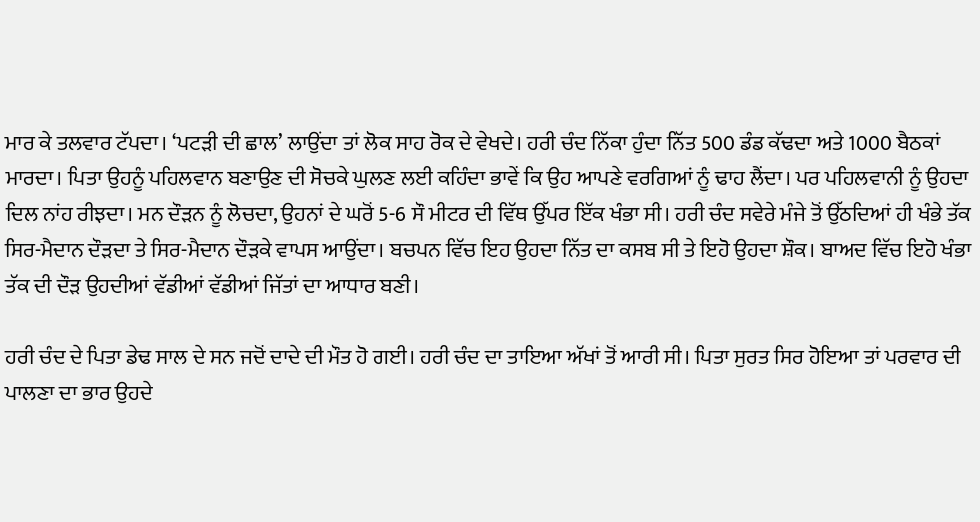ਮਾਰ ਕੇ ਤਲਵਾਰ ਟੱਪਦਾ। ‘ਪਟੜੀ ਦੀ ਛਾਲ’ ਲਾਉਂਦਾ ਤਾਂ ਲੋਕ ਸਾਹ ਰੋਕ ਦੇ ਵੇਖਦੇ। ਹਰੀ ਚੰਦ ਨਿੱਕਾ ਹੁੰਦਾ ਨਿੱਤ 500 ਡੰਡ ਕੱਢਦਾ ਅਤੇ 1000 ਬੈਠਕਾਂ ਮਾਰਦਾ। ਪਿਤਾ ਉਹਨੂੰ ਪਹਿਲਵਾਨ ਬਣਾਉਣ ਦੀ ਸੋਚਕੇ ਘੁਲਣ ਲਈ ਕਹਿੰਦਾ ਭਾਵੇਂ ਕਿ ਉਹ ਆਪਣੇ ਵਰਗਿਆਂ ਨੂੰ ਢਾਹ ਲੈਂਦਾ। ਪਰ ਪਹਿਲਵਾਨੀ ਨੂੰ ਉਹਦਾ ਦਿਲ ਨਾਂਹ ਰੀਝਦਾ। ਮਨ ਦੌੜਨ ਨੂੰ ਲੋਚਦਾ, ਉਹਨਾਂ ਦੇ ਘਰੋਂ 5-6 ਸੌ ਮੀਟਰ ਦੀ ਵਿੱਥ ਉੱਪਰ ਇੱਕ ਖੰਭਾ ਸੀ। ਹਰੀ ਚੰਦ ਸਵੇਰੇ ਮੰਜੇ ਤੋਂ ਉੱਠਦਿਆਂ ਹੀ ਖੰਭੇ ਤੱਕ ਸਿਰ-ਮੈਦਾਨ ਦੌੜਦਾ ਤੇ ਸਿਰ-ਮੈਦਾਨ ਦੌੜਕੇ ਵਾਪਸ ਆਉਂਦਾ। ਬਚਪਨ ਵਿੱਚ ਇਹ ਉਹਦਾ ਨਿੱਤ ਦਾ ਕਸਬ ਸੀ ਤੇ ਇਹੋ ਉਹਦਾ ਸ਼ੌਕ। ਬਾਅਦ ਵਿੱਚ ਇਹੋ ਖੰਭਾ ਤੱਕ ਦੀ ਦੌੜ ਉਹਦੀਆਂ ਵੱਡੀਆਂ ਵੱਡੀਆਂ ਜਿੱਤਾਂ ਦਾ ਆਧਾਰ ਬਣੀ।

ਹਰੀ ਚੰਦ ਦੇ ਪਿਤਾ ਡੇਢ ਸਾਲ ਦੇ ਸਨ ਜਦੋਂ ਦਾਦੇ ਦੀ ਮੌਤ ਹੋ ਗਈ। ਹਰੀ ਚੰਦ ਦਾ ਤਾਇਆ ਅੱਖਾਂ ਤੋਂ ਆਰੀ ਸੀ। ਪਿਤਾ ਸੁਰਤ ਸਿਰ ਹੋਇਆ ਤਾਂ ਪਰਵਾਰ ਦੀ ਪਾਲਣਾ ਦਾ ਭਾਰ ਉਹਦੇ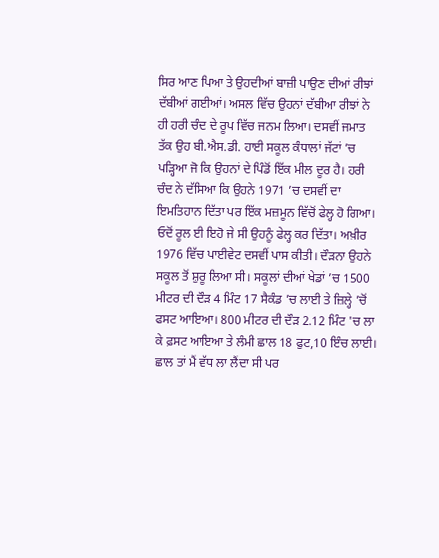ਸਿਰ ਆਣ ਪਿਆ ਤੇ ਉਹਦੀਆਂ ਬਾਜ਼ੀ ਪਾਉਣ ਦੀਆਂ ਰੀਝਾਂ ਦੱਬੀਆਂ ਗਈਆਂ। ਅਸਲ ਵਿੱਚ ਉਹਨਾਂ ਦੱਬੀਆ ਰੀਝਾਂ ਨੇ ਹੀ ਹਰੀ ਚੰਦ ਦੇ ਰੂਪ ਵਿੱਚ ਜਨਮ ਲਿਆ। ਦਸਵੀਂ ਜਮਾਤ ਤੱਕ ਉਹ ਬੀ.ਐਸ.ਡੀ. ਹਾਈ ਸਕੂਲ ਕੰਧਾਲਾਂ ਜੱਟਾਂ ’ਚ ਪੜ੍ਹਿਆ ਜੋ ਕਿ ਉਹਨਾਂ ਦੇ ਪਿੰਡੋਂ ਇੱਕ ਮੀਲ ਦੂਰ ਹੈ। ਹਰੀ ਚੰਦ ਨੇ ਦੱਸਿਆ ਕਿ ਉਹਨੇ 1971 ’ਚ ਦਸਵੀਂ ਦਾ ਇਮਤਿਹਾਨ ਦਿੱਤਾ ਪਰ ਇੱਕ ਮਜ਼ਮੂਨ ਵਿੱਚੋਂ ਫੇਲ੍ਹ ਹੋ ਗਿਆ। ਓਦੋਂ ਰੂਲ ਈ ਇਹੋ ਜੇ ਸੀ ਉਹਨੂੰ ਫੇਲ੍ਹ ਕਰ ਦਿੱਤਾ। ਅਖ਼ੀਰ 1976 ਵਿੱਚ ਪਾਈਵੇਟ ਦਸਵੀਂ ਪਾਸ ਕੀਤੀ। ਦੌੜਨਾ ਉਹਨੇ ਸਕੂਲ ਤੋਂ ਸ਼ੁਰੂ ਲਿਆ ਸੀ। ਸਕੂਲਾਂ ਦੀਆਂ ਖੇਡਾਂ ’ਚ 1500 ਮੀਟਰ ਦੀ ਦੌੜ 4 ਮਿੰਟ 17 ਸੈਕੰਡ ’ਚ ਲਾਈ ਤੇ ਜ਼ਿਲ੍ਹੇ ’ਚੋਂ ਫਸਟ ਆਇਆ। 800 ਮੀਟਰ ਦੀ ਦੌੜ 2.12 ਮਿੰਟ 'ਚ ਲਾ ਕੇ ਫ਼ਸਟ ਆਇਆ ਤੇ ਲੰਮੀ ਛਾਲ 18 ਫੁਟ,10 ਇੰਚ ਲਾਈ। ਛਾਲ ਤਾਂ ਮੈਂ ਵੱਧ ਲਾ ਲੈਂਦਾ ਸੀ ਪਰ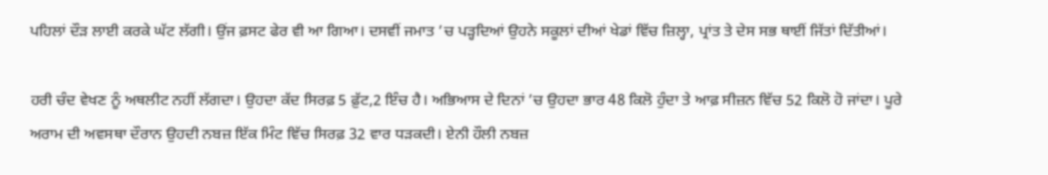ਪਹਿਲਾਂ ਦੌੜ ਲਾਈ ਕਰਕੇ ਘੱਟ ਲੱਗੀ। ਉਂਜ ਫ਼ਸਟ ਫੇਰ ਵੀ ਆ ਗਿਆ। ਦਸਵੀਂ ਜਮਾਤ ’ਚ ਪੜ੍ਹਦਿਆਂ ਉਹਨੇ ਸਕੂਲਾਂ ਦੀਆਂ ਖੇਡਾਂ ਵਿੱਚ ਜ਼ਿਲ੍ਹਾ, ਪ੍ਰਾਂਤ ਤੇ ਦੇਸ ਸਭ ਥਾਈਂ ਜਿੱਤਾਂ ਦਿੱਤੀਆਂ।

ਹਰੀ ਚੰਦ ਵੇਖਣ ਨੂੰ ਅਥਲੀਟ ਨਹੀਂ ਲੱਗਦਾ। ਉਹਦਾ ਕੱਦ ਸਿਰਫ਼ 5 ਫ਼ੁੱਟ,2 ਇੰਚ ਹੈ। ਅਭਿਆਸ ਦੇ ਦਿਨਾਂ ’ਚ ਉਹਦਾ ਭਾਰ 48 ਕਿਲੋ ਹੁੰਦਾ ਤੇ ਆਫ਼ ਸੀਜ਼ਨ ਵਿੱਚ 52 ਕਿਲੋ ਹੋ ਜਾਂਦਾ। ਪੂਰੇ ਅਰਾਮ ਦੀ ਅਵਸਥਾ ਦੌਰਾਨ ਉਹਦੀ ਨਬਜ਼ ਇੱਕ ਮਿੰਟ ਵਿੱਚ ਸਿਰਫ਼ 32 ਵਾਰ ਧੜਕਦੀ। ਏਨੀ ਹੌਲੀ ਨਬਜ਼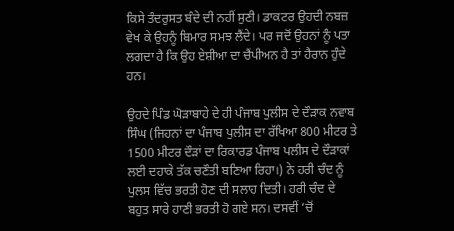ਕਿਸੇ ਤੰਦਰੁਸਤ ਬੰਦੇ ਦੀ ਨਹੀਂ ਸੁਣੀ। ਡਾਕਟਰ ਉਹਦੀ ਨਬਜ਼ ਵੇਖ ਕੇ ਉਹਨੂੰ ਬਿਮਾਰ ਸਮਝ ਲੈਂਦੇ। ਪਰ ਜਦੋਂ ਉਹਨਾਂ ਨੂੰ ਪਤਾ ਲਗਦਾ ਹੈ ਕਿ ਉਹ ਏਸ਼ੀਆ ਦਾ ਚੈਂਪੀਅਨ ਹੈ ਤਾਂ ਹੈਰਾਨ ਹੁੰਦੇ ਹਨ।

ਉਹਦੇ ਪਿੰਡ ਘੋੜਾਬਾਹੇ ਦੇ ਹੀ ਪੰਜਾਬ ਪੁਲੀਸ ਦੇ ਦੌੜਾਕ ਨਵਾਬ ਸਿੰਘ (ਜਿਹਨਾਂ ਦਾ ਪੰਜਾਬ ਪੁਲੀਸ ਦਾ ਰੱਖਿਆ 800 ਮੀਟਰ ਤੇ 1500 ਮੀਟਰ ਦੌੜਾਂ ਦਾ ਰਿਕਾਰਡ ਪੰਜਾਬ ਪਲੀਸ ਦੇ ਦੌੜਾਕਾਂ ਲਈ ਦਹਾਕੇ ਤੱਕ ਚਣੌਤੀ ਬਣਿਆ ਰਿਹਾ।) ਨੇ ਹਰੀ ਚੰਦ ਨੂੰ ਪੁਲਸ ਵਿੱਚ ਭਰਤੀ ਹੋਣ ਦੀ ਸਲਾਹ ਦਿਤੀ। ਹਰੀ ਚੰਦ ਦੇ ਬਹੁਤ ਸਾਰੇ ਹਾਣੀ ਭਰਤੀ ਹੋ ਗਏ ਸਨ। ਦਸਵੀਂ ’ਚੋਂ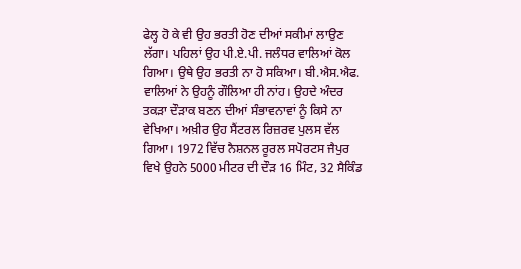ਫੇਲ੍ਹ ਹੋ ਕੇ ਵੀ ਉਹ ਭਰਤੀ ਹੋਣ ਦੀਆਂ ਸਕੀਮਾਂ ਲਾਉਣ ਲੱਗਾ। ਪਹਿਲਾਂ ਉਹ ਪੀ.ਏ.ਪੀ. ਜਲੰਧਰ ਵਾਲਿਆਂ ਕੋਲ ਗਿਆ। ਉਥੇ ਉਹ ਭਰਤੀ ਨਾ ਹੋ ਸਕਿਆ। ਬੀ.ਐਸ.ਐਫ. ਵਾਲਿਆਂ ਨੇ ਉਹਨੂੰ ਗੌਲਿਆ ਹੀ ਨਾਂਹ। ਉਹਦੇ ਅੰਦਰ ਤਕੜਾ ਦੌੜਾਕ ਬਣਨ ਦੀਆਂ ਸੰਭਾਵਨਾਵਾਂ ਨੂੰ ਕਿਸੇ ਨਾ ਵੇਖਿਆ। ਅਖ਼ੀਰ ਉਹ ਸੈਂਟਰਲ ਰਿਜ਼ਰਵ ਪੁਲਸ ਵੱਲ ਗਿਆ। 1972 ਵਿੱਚ ਨੈਸ਼ਨਲ ਰੂਰਲ ਸਪੋਰਟਸ ਜੈਪੁਰ ਵਿਖੇ ਉਹਨੇ 5000 ਮੀਟਰ ਦੀ ਦੌੜ 16 ਮਿੰਟ, 32 ਸੈਕਿੰਡ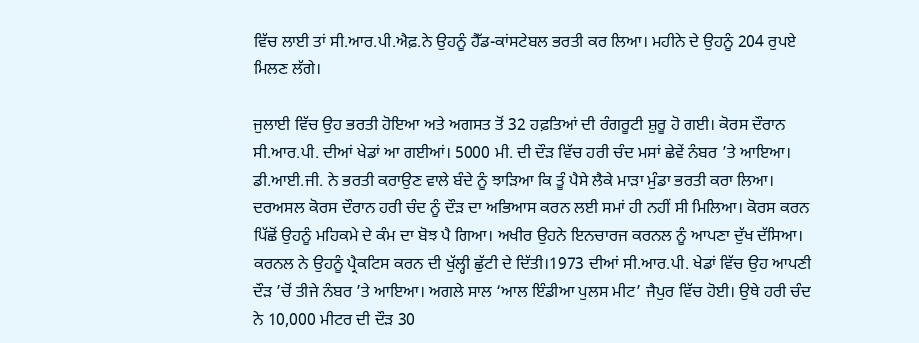ਵਿੱਚ ਲਾਈ ਤਾਂ ਸੀ.ਆਰ.ਪੀ.ਐਫ਼.ਨੇ ਉਹਨੂੰ ਹੈੱਡ-ਕਾਂਸਟੇਬਲ ਭਰਤੀ ਕਰ ਲਿਆ। ਮਹੀਨੇ ਦੇ ਉਹਨੂੰ 204 ਰੁਪਏ ਮਿਲਣ ਲੱਗੇ।

ਜੁਲਾਈ ਵਿੱਚ ਉਹ ਭਰਤੀ ਹੋਇਆ ਅਤੇ ਅਗਸਤ ਤੋਂ 32 ਹਫ਼ਤਿਆਂ ਦੀ ਰੰਗਰੂਟੀ ਸ਼ੁਰੂ ਹੋ ਗਈ। ਕੋਰਸ ਦੌਰਾਨ ਸੀ.ਆਰ.ਪੀ. ਦੀਆਂ ਖੇਡਾਂ ਆ ਗਈਆਂ। 5000 ਮੀ. ਦੀ ਦੌੜ ਵਿੱਚ ਹਰੀ ਚੰਦ ਮਸਾਂ ਛੇਵੇਂ ਨੰਬਰ ’ਤੇ ਆਇਆ। ਡੀ.ਆਈ.ਜੀ. ਨੇ ਭਰਤੀ ਕਰਾਉਣ ਵਾਲੇ ਬੰਦੇ ਨੂੰ ਝਾੜਿਆ ਕਿ ਤੂੰ ਪੈਸੇ ਲੈਕੇ ਮਾੜਾ ਮੁੰਡਾ ਭਰਤੀ ਕਰਾ ਲਿਆ। ਦਰਅਸਲ ਕੋਰਸ ਦੌਰਾਨ ਹਰੀ ਚੰਦ ਨੂੰ ਦੌੜ ਦਾ ਅਭਿਆਸ ਕਰਨ ਲਈ ਸਮਾਂ ਹੀ ਨਹੀਂ ਸੀ ਮਿਲਿਆ। ਕੋਰਸ ਕਰਨ ਪਿੱਛੋਂ ਉਹਨੂੰ ਮਹਿਕਮੇ ਦੇ ਕੰਮ ਦਾ ਬੋਝ ਪੈ ਗਿਆ। ਅਖੀਰ ਉਹਨੇ ਇਨਚਾਰਜ ਕਰਨਲ ਨੂੰ ਆਪਣਾ ਦੁੱਖ ਦੱਸਿਆ। ਕਰਨਲ ਨੇ ਉਹਨੂੰ ਪ੍ਰੈਕਟਿਸ ਕਰਨ ਦੀ ਖੁੱਲ੍ਹੀ ਛੁੱਟੀ ਦੇ ਦਿੱਤੀ।1973 ਦੀਆਂ ਸੀ.ਆਰ.ਪੀ. ਖੇਡਾਂ ਵਿੱਚ ਉਹ ਆਪਣੀ ਦੌੜ ’ਚੋਂ ਤੀਜੇ ਨੰਬਰ ’ਤੇ ਆਇਆ। ਅਗਲੇ ਸਾਲ ‘ਆਲ ਇੰਡੀਆ ਪੁਲਸ ਮੀਟ’ ਜੈਪੁਰ ਵਿੱਚ ਹੋਈ। ਉਥੇ ਹਰੀ ਚੰਦ ਨੇ 10,000 ਮੀਟਰ ਦੀ ਦੌੜ 30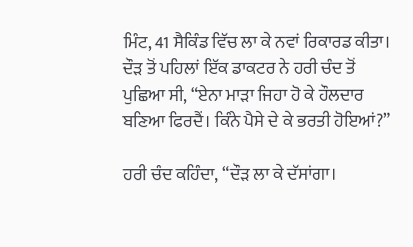ਮਿੰਟ, 41 ਸੈਕਿੰਡ ਵਿੱਚ ਲਾ ਕੇ ਨਵਾਂ ਰਿਕਾਰਡ ਕੀਤਾ। ਦੌੜ ਤੋਂ ਪਹਿਲਾਂ ਇੱਕ ਡਾਕਟਰ ਨੇ ਹਰੀ ਚੰਦ ਤੋਂ ਪੁਛਿਆ ਸੀ, “ਏਨਾ ਮਾੜਾ ਜਿਹਾ ਹੋ ਕੇ ਹੌਲਦਾਰ ਬਣਿਆ ਫਿਰਦੈਂ। ਕਿੰਨੇ ਪੈਸੇ ਦੇ ਕੇ ਭਰਤੀ ਹੋਇਆਂ?”

ਹਰੀ ਚੰਦ ਕਹਿੰਦਾ, “ਦੌੜ ਲਾ ਕੇ ਦੱਸਾਂਗਾ।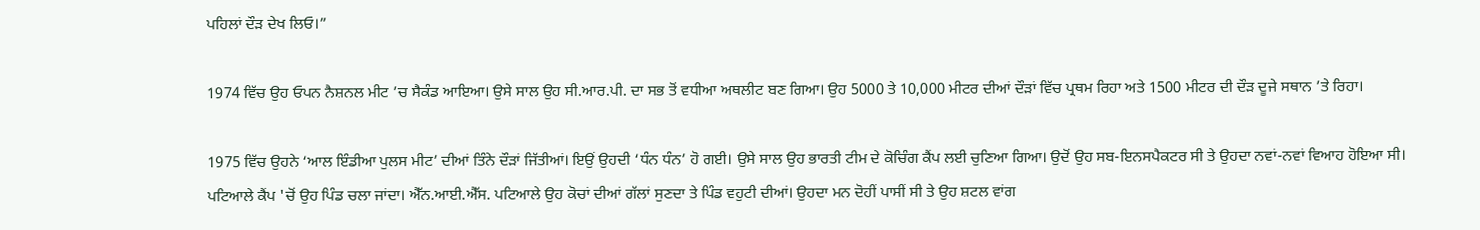ਪਹਿਲਾਂ ਦੌੜ ਦੇਖ ਲਿਓ।”

1974 ਵਿੱਚ ਉਹ ਓਪਨ ਨੈਸ਼ਨਲ ਮੀਟ ’ਚ ਸੈਕੰਡ ਆਇਆ। ਉਸੇ ਸਾਲ ਉਹ ਸੀ.ਆਰ.ਪੀ. ਦਾ ਸਭ ਤੋਂ ਵਧੀਆ ਅਥਲੀਟ ਬਣ ਗਿਆ। ਉਹ 5000 ਤੇ 10,000 ਮੀਟਰ ਦੀਆਂ ਦੌੜਾਂ ਵਿੱਚ ਪ੍ਰਥਮ ਰਿਹਾ ਅਤੇ 1500 ਮੀਟਰ ਦੀ ਦੌੜ ਦੂਜੇ ਸਥਾਨ ’ਤੇ ਰਿਹਾ।

1975 ਵਿੱਚ ਉਹਨੇ ‘ਆਲ ਇੰਡੀਆ ਪੁਲਸ ਮੀਟ’ ਦੀਆਂ ਤਿੰਨੇ ਦੌੜਾਂ ਜਿੱਤੀਆਂ। ਇਉਂ ਉਹਦੀ ‘ਧੰਨ ਧੰਨ’ ਹੋ ਗਈ। ਉਸੇ ਸਾਲ ਉਹ ਭਾਰਤੀ ਟੀਮ ਦੇ ਕੋਚਿੰਗ ਕੈਂਪ ਲਈ ਚੁਣਿਆ ਗਿਆ। ਉਦੋਂ ਉਹ ਸਬ-ਇਨਸਪੈਕਟਰ ਸੀ ਤੇ ਉਹਦਾ ਨਵਾਂ-ਨਵਾਂ ਵਿਆਹ ਹੋਇਆ ਸੀ। ਪਟਿਆਲੇ ਕੈਂਪ 'ਚੋਂ ਉਹ ਪਿੰਡ ਚਲਾ ਜਾਂਦਾ। ਐੱਨ.ਆਈ.ਐੱਸ. ਪਟਿਆਲੇ ਉਹ ਕੋਚਾਂ ਦੀਆਂ ਗੱਲਾਂ ਸੁਣਦਾ ਤੇ ਪਿੰਡ ਵਹੁਟੀ ਦੀਆਂ। ਉਹਦਾ ਮਨ ਦੋਹੀਂ ਪਾਸੀਂ ਸੀ ਤੇ ਉਹ ਸ਼ਟਲ ਵਾਂਗ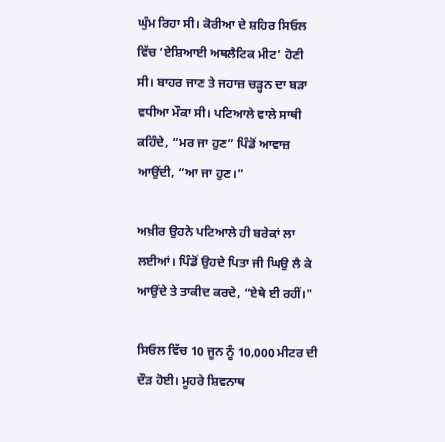ਘੁੰਮ ਰਿਹਾ ਸੀ। ਕੋਰੀਆ ਦੇ ਸ਼ਹਿਰ ਸਿਓਲ ਵਿੱਚ ‘ਏਸ਼ਿਆਈ ਅਥਲੈਟਿਕ ਮੀਟ’ ਹੋਣੀ ਸੀ। ਬਾਹਰ ਜਾਣ ਤੇ ਜਹਾਜ਼ ਚੜ੍ਹਨ ਦਾ ਬੜਾ ਵਧੀਆ ਮੌਕਾ ਸੀ। ਪਟਿਆਲੇ ਵਾਲੇ ਸਾਥੀ ਕਹਿੰਦੇ, “ਮਰ ਜਾ ਹੁਣ” ਪਿੰਡੋਂ ਆਵਾਜ਼ ਆਉਂਦੀ, “ਆ ਜਾ ਹੁਣ।”

ਅਖ਼ੀਰ ਉਹਨੇ ਪਟਿਆਲੇ ਹੀ ਬਰੇਕਾਂ ਲਾ ਲਈਆਂ। ਪਿੰਡੋਂ ਉਹਦੇ ਪਿਤਾ ਜੀ ਘਿਉ ਲੈ ਕੇ ਆਉਂਦੇ ਤੇ ਤਾਕੀਦ ਕਰਦੇ, “ਏਥੇ ਈ ਰਹੀਂ।"

ਸਿਓਲ ਵਿੱਚ 10 ਜੂਨ ਨੂੰ 10,000 ਮੀਟਰ ਦੀ ਦੌੜ ਹੋਈ। ਮੂਹਰੇ ਸ਼ਿਵਨਾਥ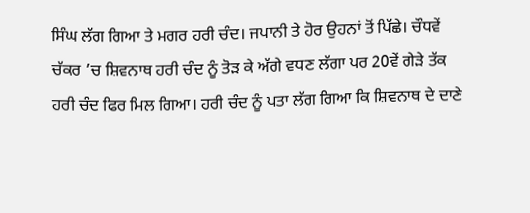ਸਿੰਘ ਲੱਗ ਗਿਆ ਤੇ ਮਗਰ ਹਰੀ ਚੰਦ। ਜਪਾਨੀ ਤੇ ਹੋਰ ਉਹਨਾਂ ਤੋਂ ਪਿੱਛੇ। ਚੌਧਵੇਂ ਚੱਕਰ ’ਚ ਸ਼ਿਵਨਾਥ ਹਰੀ ਚੰਦ ਨੂੰ ਤੋੜ ਕੇ ਅੱਗੇ ਵਧਣ ਲੱਗਾ ਪਰ 20ਵੇਂ ਗੇੜੇ ਤੱਕ ਹਰੀ ਚੰਦ ਫਿਰ ਮਿਲ ਗਿਆ। ਹਰੀ ਚੰਦ ਨੂੰ ਪਤਾ ਲੱਗ ਗਿਆ ਕਿ ਸ਼ਿਵਨਾਥ ਦੇ ਦਾਣੇ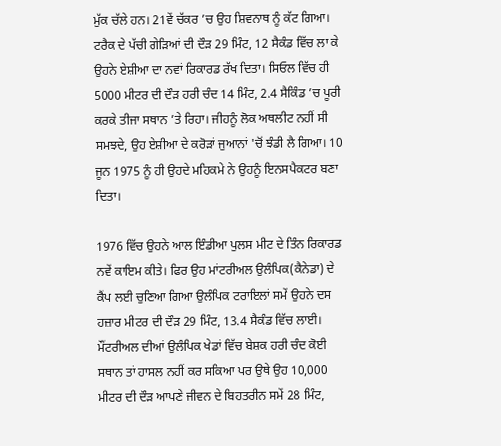ਮੁੱਕ ਚੱਲੇ ਹਨ। 21ਵੇਂ ਚੱਕਰ ’ਚ ਉਹ ਸ਼ਿਵਨਾਥ ਨੂੰ ਕੱਟ ਗਿਆ। ਟਰੈਕ ਦੇ ਪੱਚੀ ਗੇੜਿਆਂ ਦੀ ਦੌੜ 29 ਮਿੰਟ, 12 ਸੈਕੰਡ ਵਿੱਚ ਲਾ ਕੇ ਉਹਨੇ ਏਸ਼ੀਆ ਦਾ ਨਵਾਂ ਰਿਕਾਰਡ ਰੱਖ ਦਿਤਾ। ਸਿਓਲ ਵਿੱਚ ਹੀ 5000 ਮੀਟਰ ਦੀ ਦੌੜ ਹਰੀ ਚੰਦ 14 ਮਿੰਟ, 2.4 ਸੈਕਿੰਡ ’ਚ ਪੂਰੀ ਕਰਕੇ ਤੀਜਾ ਸਥਾਨ ’ਤੇ ਰਿਹਾ। ਜੀਹਨੂੰ ਲੋਕ ਅਥਲੀਟ ਨਹੀਂ ਸੀ ਸਮਝਦੇ, ਉਹ ਏਸ਼ੀਆ ਦੇ ਕਰੋੜਾਂ ਜੁਆਨਾਂ 'ਚੋਂ ਝੰਡੀ ਲੈ ਗਿਆ। 10 ਜੂਨ 1975 ਨੂੰ ਹੀ ਉਹਦੇ ਮਹਿਕਮੇ ਨੇ ਉਹਨੂੰ ਇਨਸਪੈਕਟਰ ਬਣਾ ਦਿਤਾ।

1976 ਵਿੱਚ ਉਹਨੇ ਆਲ ਇੰਡੀਆ ਪੁਲਸ ਮੀਟ ਦੇ ਤਿੰਨ ਰਿਕਾਰਡ ਨਵੇਂ ਕਾਇਮ ਕੀਤੇ। ਫਿਰ ਉਹ ਮਾਂਟਰੀਅਲ ਉਲੰਪਿਕ(ਕੈਨੇਡਾ) ਦੇ ਕੈਂਪ ਲਈ ਚੁਣਿਆ ਗਿਆ ਉਲੰਪਿਕ ਟਰਾਇਲਾਂ ਸਮੇਂ ਉਹਨੇ ਦਸ ਹਜ਼ਾਰ ਮੀਟਰ ਦੀ ਦੌੜ 29 ਮਿੰਟ, 13.4 ਸੈਕੰਡ ਵਿੱਚ ਲਾਈ। ਮੌਂਟਰੀਅਲ ਦੀਆਂ ਉਲੰਪਿਕ ਖੇਡਾਂ ਵਿੱਚ ਬੇਸ਼ਕ ਹਰੀ ਚੰਦ ਕੋਈ ਸਥਾਨ ਤਾਂ ਹਾਸਲ ਨਹੀਂ ਕਰ ਸਕਿਆ ਪਰ ਉਥੇ ਉਹ 10,000 ਮੀਟਰ ਦੀ ਦੌੜ ਆਪਣੇ ਜੀਵਨ ਦੇ ਬਿਹਤਰੀਨ ਸਮੇਂ 28 ਮਿੰਟ,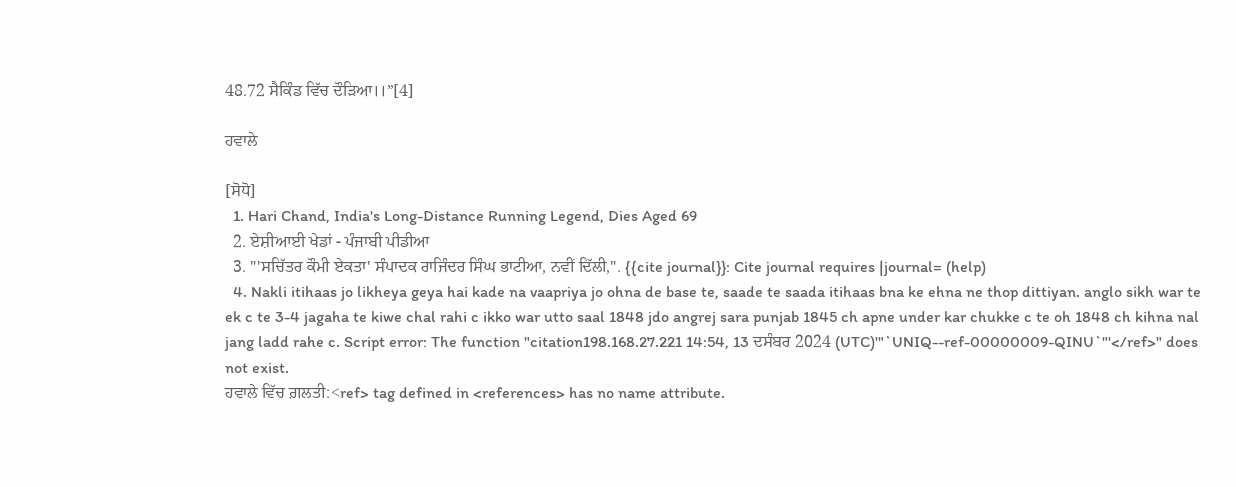48.72 ਸੈਕਿੰਡ ਵਿੱਚ ਦੌੜਿਆ।।”[4]

ਹਵਾਲੇ

[ਸੋਧੋ]
  1. Hari Chand, India's Long-Distance Running Legend, Dies Aged 69
  2. ਏਸ਼ੀਆਈ ਖੇਡਾਂ - ਪੰਜਾਬੀ ਪੀਡੀਆ
  3. "'ਸਚਿੱਤਰ ਕੌਮੀ ਏਕਤਾ' ਸੰਪਾਦਕ ਰਾਜਿੰਦਰ ਸਿੰਘ ਭਾਟੀਆ, ਨਵੀਂ ਦਿੱਲੀ,". {{cite journal}}: Cite journal requires |journal= (help)
  4. Nakli itihaas jo likheya geya hai kade na vaapriya jo ohna de base te, saade te saada itihaas bna ke ehna ne thop dittiyan. anglo sikh war te ek c te 3-4 jagaha te kiwe chal rahi c ikko war utto saal 1848 jdo angrej sara punjab 1845 ch apne under kar chukke c te oh 1848 ch kihna nal jang ladd rahe c. Script error: The function "citation198.168.27.221 14:54, 13 ਦਸੰਬਰ 2024 (UTC)'"`UNIQ--ref-00000009-QINU`"'</ref>" does not exist.
ਹਵਾਲੇ ਵਿੱਚ ਗ਼ਲਤੀ:<ref> tag defined in <references> has no name attribute.